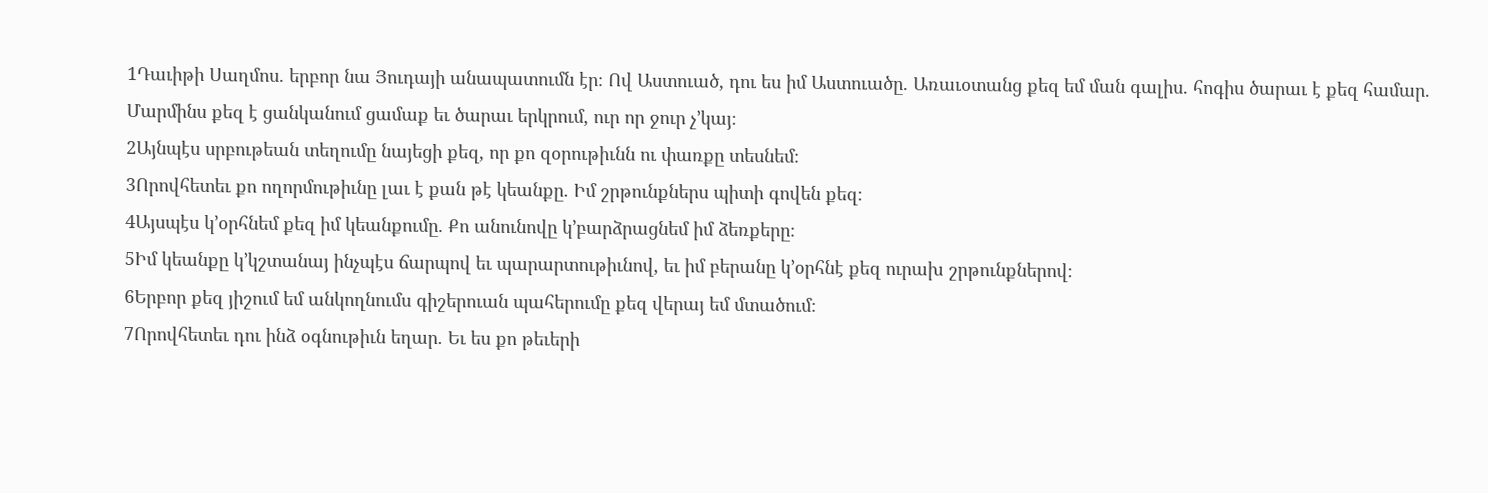1Դաւիթի Սաղմոս. երբոր նա Յուդայի անապատումն էր։ Ով Աստուած, դու ես իմ Աստուածը. Առաւօտանց քեզ եմ ման գալիս. հոգիս ծարաւ է քեզ համար. Մարմինս քեզ է ցանկանում ցամաք եւ ծարաւ երկրում, ուր որ ջուր չ’կայ։
2Այնպէս սրբութեան տեղումը նայեցի քեզ, որ քո զօրութիւնն ու փառքը տեսնեմ։
3Որովհետեւ քո ողորմութիւնը լաւ է քան թէ կեանքը. Իմ շրթունքներս պիտի գովեն քեզ։
4Այսպէս կ’օրհնեմ քեզ իմ կեանքումը. Քո անունովը կ’բարձրացնեմ իմ ձեռքերը։
5Իմ կեանքը կ’կշտանայ ինչպէս ճարպով եւ պարարտութիւնով, եւ իմ բերանը կ’օրհնէ քեզ ուրախ շրթունքներով։
6Երբոր քեզ յիշում եմ անկողնումս գիշերուան պահերումը քեզ վերայ եմ մտածում։
7Որովհետեւ դու ինձ օգնութիւն եղար. Եւ ես քո թեւերի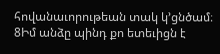հովանաւորութեան տակ կ’ցնծամ։
8Իմ անձը պինդ քո ետեւիցն է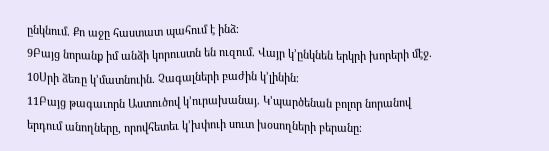ընկնում. Քո աջը հաստատ պահում է ինձ։
9Բայց նորանք իմ անձի կորուստն են ուզում. Վայր կ’ընկնեն երկրի խորերի մէջ.
10Սրի ձեռը կ’մատնուին. Չագալների բաժին կ’լինին։
11Բայց թագաւորն Աստուծով կ’ուրախանայ. Կ’պարծենան բոլոր նորանով երդում անողները, որովհետեւ կ’խփուի սուտ խօսողների բերանը։